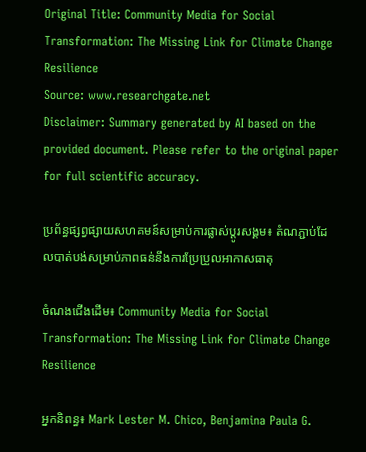Original Title: Community Media for Social Transformation: The Missing Link for Climate Change Resilience
Source: www.researchgate.net
Disclaimer: Summary generated by AI based on the provided document. Please refer to the original paper for full scientific accuracy.

ប្រព័ន្ធផ្សព្វផ្សាយសហគមន៍សម្រាប់ការផ្លាស់ប្តូរសង្គម៖ តំណភ្ជាប់ដែលបាត់បង់សម្រាប់ភាពធន់នឹងការប្រែប្រួលអាកាសធាតុ

ចំណងជើងដើម៖ Community Media for Social Transformation: The Missing Link for Climate Change Resilience

អ្នកនិពន្ធ៖ Mark Lester M. Chico, Benjamina Paula G.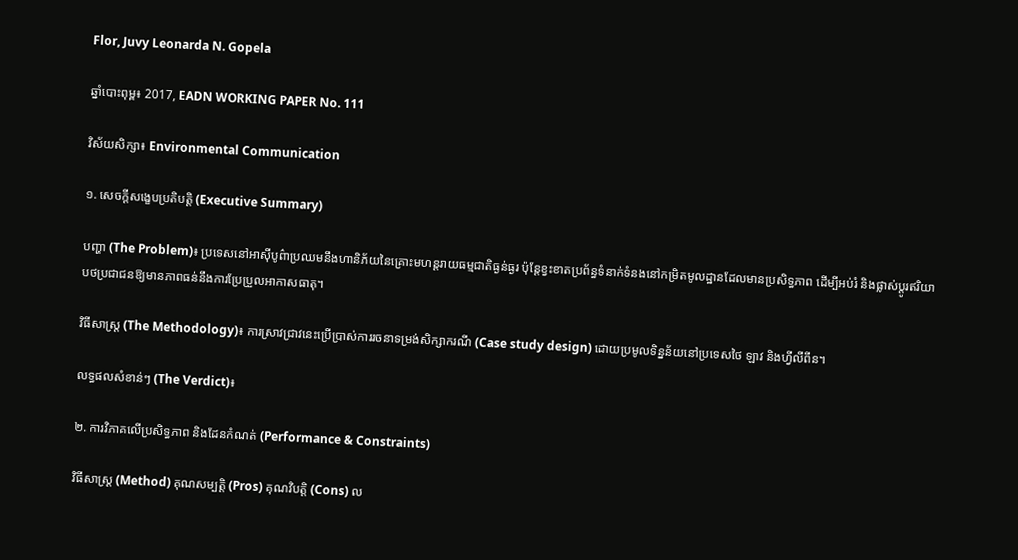Flor, Juvy Leonarda N. Gopela

ឆ្នាំបោះពុម្ព៖ 2017, EADN WORKING PAPER No. 111

វិស័យសិក្សា៖ Environmental Communication

១. សេចក្តីសង្ខេបប្រតិបត្តិ (Executive Summary)

បញ្ហា (The Problem)៖ ប្រទេសនៅអាស៊ីបូព៌ាប្រឈមនឹងហានិភ័យនៃគ្រោះមហន្តរាយធម្មជាតិធ្ងន់ធ្ងរ ប៉ុន្តែខ្វះខាតប្រព័ន្ធទំនាក់ទំនងនៅកម្រិតមូលដ្ឋានដែលមានប្រសិទ្ធភាព ដើម្បីអប់រំ និងផ្លាស់ប្តូរឥរិយាបថប្រជាជនឱ្យមានភាពធន់នឹងការប្រែប្រួលអាកាសធាតុ។

វិធីសាស្ត្រ (The Methodology)៖ ការស្រាវជ្រាវនេះប្រើប្រាស់ការរចនាទម្រង់សិក្សាករណី (Case study design) ដោយប្រមូលទិន្នន័យនៅប្រទេសថៃ ឡាវ និងហ្វីលីពីន។

លទ្ធផលសំខាន់ៗ (The Verdict)៖

២. ការវិភាគលើប្រសិទ្ធភាព និងដែនកំណត់ (Performance & Constraints)

វិធីសាស្ត្រ (Method) គុណសម្បត្តិ (Pros) គុណវិបត្តិ (Cons) ល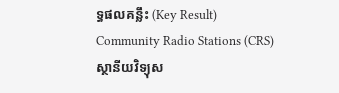ទ្ធផលគន្លឹះ (Key Result)
Community Radio Stations (CRS)
ស្ថានីយវិទ្យុស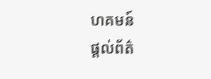ហគមន៍
ផ្តល់ព័ត៌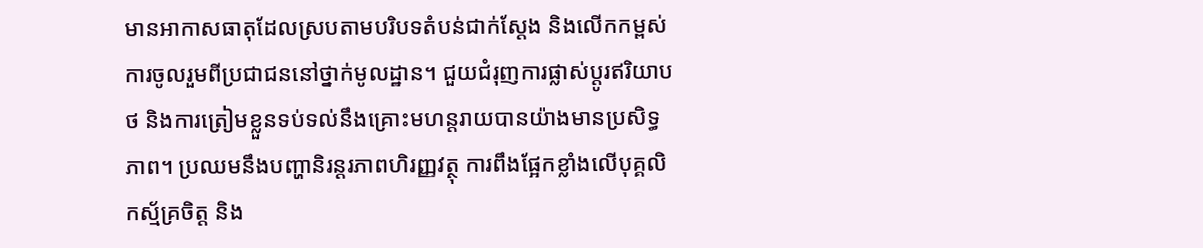មានអាកាសធាតុដែលស្របតាមបរិបទតំបន់ជាក់ស្តែង និងលើកកម្ពស់ការចូលរួមពីប្រជាជននៅថ្នាក់មូលដ្ឋាន។ ជួយជំរុញការផ្លាស់ប្តូរឥរិយាបថ និងការត្រៀមខ្លួនទប់ទល់នឹងគ្រោះមហន្តរាយបានយ៉ាងមានប្រសិទ្ធភាព។ ប្រឈមនឹងបញ្ហានិរន្តរភាពហិរញ្ញវត្ថុ ការពឹងផ្អែកខ្លាំងលើបុគ្គលិកស្ម័គ្រចិត្ត និង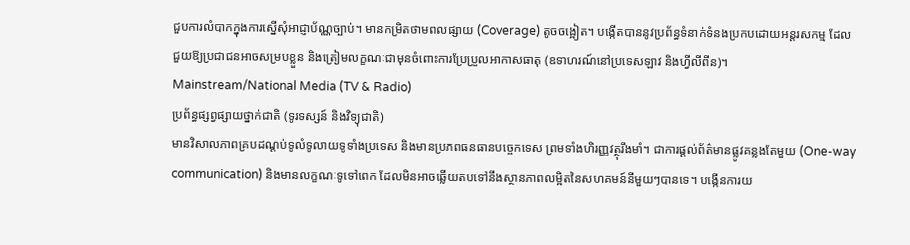ជួបការលំបាកក្នុងការស្នើសុំអាជ្ញាប័ណ្ណច្បាប់។ មានកម្រិតថាមពលផ្សាយ (Coverage) តូចចង្អៀត។ បង្កើតបាននូវប្រព័ន្ធទំនាក់ទំនងប្រកបដោយអន្តរសកម្ម ដែលជួយឱ្យប្រជាជនអាចសម្របខ្លួន និងត្រៀមលក្ខណៈជាមុនចំពោះការប្រែប្រួលអាកាសធាតុ (ឧទាហរណ៍នៅប្រទេសឡាវ និងហ្វីលីពីន)។
Mainstream/National Media (TV & Radio)
ប្រព័ន្ធផ្សព្វផ្សាយថ្នាក់ជាតិ (ទូរទស្សន៍ និងវិទ្យុជាតិ)
មានវិសាលភាពគ្របដណ្តប់ទូលំទូលាយទូទាំងប្រទេស និងមានប្រភពធនធានបច្ចេកទេស ព្រមទាំងហិរញ្ញវត្ថុរឹងមាំ។ ជាការផ្តល់ព័ត៌មានផ្លូវគន្លងតែមួយ (One-way communication) និងមានលក្ខណៈទូទៅពេក ដែលមិនអាចឆ្លើយតបទៅនឹងស្ថានភាពលម្អិតនៃសហគមន៍នីមួយៗបានទេ។ បង្កើនការយ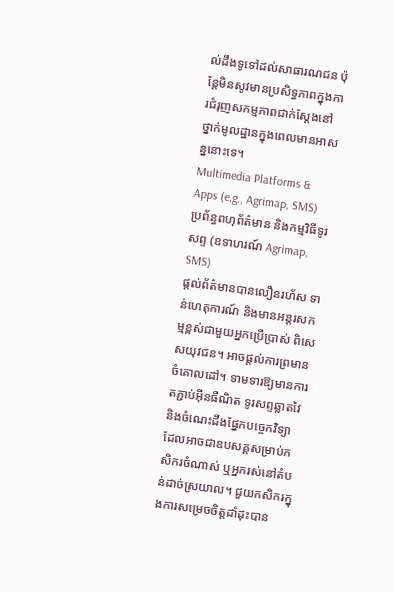ល់ដឹងទូទៅដល់សាធារណជន ប៉ុន្តែមិនសូវមានប្រសិទ្ធភាពក្នុងការជំរុញសកម្មភាពជាក់ស្តែងនៅថ្នាក់មូលដ្ឋានក្នុងពេលមានអាសន្ននោះទេ។
Multimedia Platforms & Apps (e.g., Agrimap, SMS)
ប្រព័ន្ធពហុព័ត៌មាន និងកម្មវិធីទូរសព្ទ (ឧទាហរណ៍ Agrimap, SMS)
ផ្តល់ព័ត៌មានបានលឿនរហ័ស ទាន់ហេតុការណ៍ និងមានអន្តរសកម្មខ្ពស់ជាមួយអ្នកប្រើប្រាស់ ពិសេសយុវជន។ អាចផ្តល់ការព្រមានចំគោលដៅ។ ទាមទារឱ្យមានការតភ្ជាប់អ៊ីនធឺណិត ទូរសព្ទឆ្លាតវៃ និងចំណេះដឹងផ្នែកបច្ចេកវិទ្យា ដែលអាចជាឧបសគ្គសម្រាប់កសិករចំណាស់ ឬអ្នករស់នៅតំបន់ដាច់ស្រយាល។ ជួយកសិករក្នុងការសម្រេចចិត្តដាំដុះបាន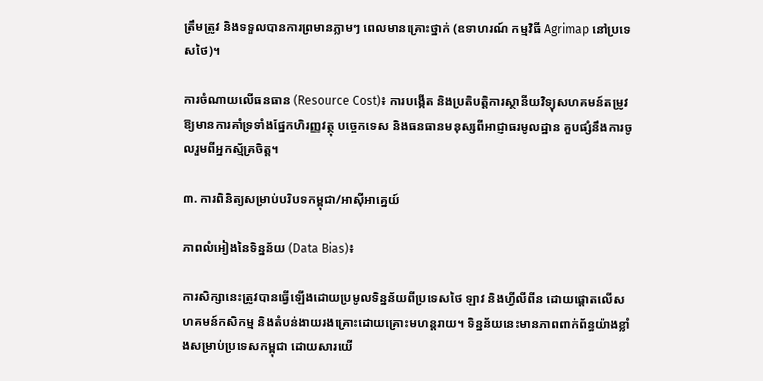ត្រឹមត្រូវ និងទទួលបានការព្រមានភ្លាមៗ ពេលមានគ្រោះថ្នាក់ (ឧទាហរណ៍ កម្មវិធី Agrimap នៅប្រទេសថៃ)។

ការចំណាយលើធនធាន (Resource Cost)៖ ការបង្កើត និងប្រតិបត្តិការស្ថានីយវិទ្យុសហគមន៍តម្រូវឱ្យមានការគាំទ្រទាំងផ្នែកហិរញ្ញវត្ថុ បច្ចេកទេស និងធនធានមនុស្សពីអាជ្ញាធរមូលដ្ឋាន គួបផ្សំនឹងការចូលរួមពីអ្នកស្ម័គ្រចិត្ត។

៣. ការពិនិត្យសម្រាប់បរិបទកម្ពុជា/អាស៊ីអាគ្នេយ៍

ភាពលំអៀងនៃទិន្នន័យ (Data Bias)៖

ការសិក្សានេះត្រូវបានធ្វើឡើងដោយប្រមូលទិន្នន័យពីប្រទេសថៃ ឡាវ និងហ្វីលីពីន ដោយផ្តោតលើសហគមន៍កសិកម្ម និងតំបន់ងាយរងគ្រោះដោយគ្រោះមហន្តរាយ។ ទិន្នន័យនេះមានភាពពាក់ព័ន្ធយ៉ាងខ្លាំងសម្រាប់ប្រទេសកម្ពុជា ដោយសារយើ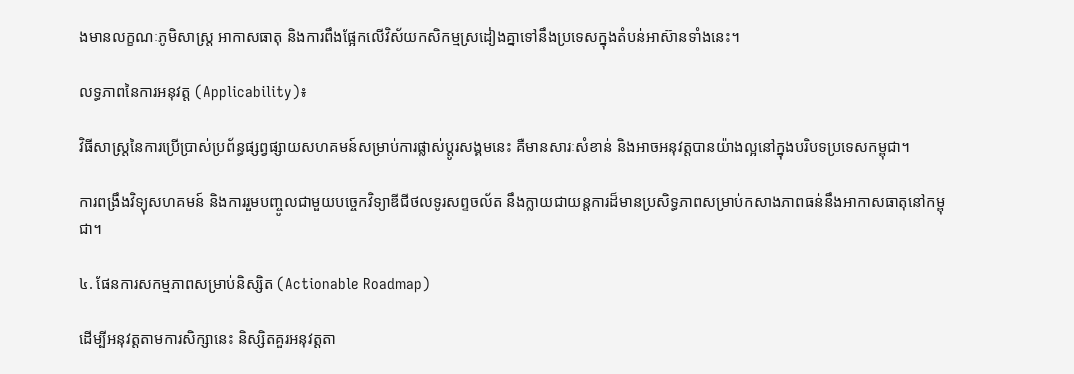ងមានលក្ខណៈភូមិសាស្ត្រ អាកាសធាតុ និងការពឹងផ្អែកលើវិស័យកសិកម្មស្រដៀងគ្នាទៅនឹងប្រទេសក្នុងតំបន់អាស៊ានទាំងនេះ។

លទ្ធភាពនៃការអនុវត្ត (Applicability)៖

វិធីសាស្ត្រនៃការប្រើប្រាស់ប្រព័ន្ធផ្សព្វផ្សាយសហគមន៍សម្រាប់ការផ្លាស់ប្តូរសង្គមនេះ គឺមានសារៈសំខាន់ និងអាចអនុវត្តបានយ៉ាងល្អនៅក្នុងបរិបទប្រទេសកម្ពុជា។

ការពង្រឹងវិទ្យុសហគមន៍ និងការរួមបញ្ចូលជាមួយបច្ចេកវិទ្យាឌីជីថលទូរសព្ទចល័ត នឹងក្លាយជាយន្តការដ៏មានប្រសិទ្ធភាពសម្រាប់កសាងភាពធន់នឹងអាកាសធាតុនៅកម្ពុជា។

៤. ផែនការសកម្មភាពសម្រាប់និស្សិត (Actionable Roadmap)

ដើម្បីអនុវត្តតាមការសិក្សានេះ និស្សិតគួរអនុវត្តតា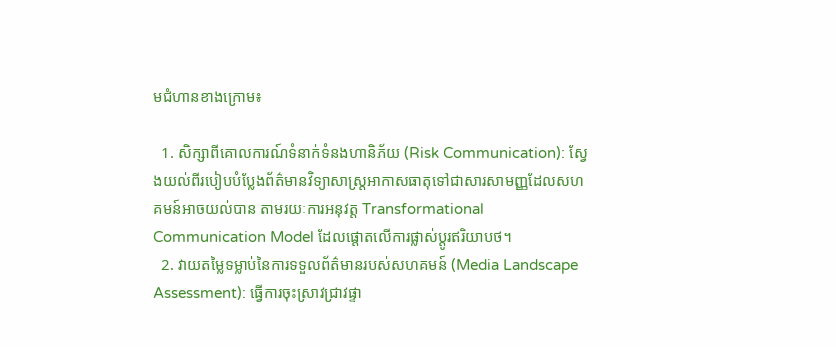មជំហានខាងក្រោម៖

  1. សិក្សាពីគោលការណ៍ទំនាក់ទំនងហានិភ័យ (Risk Communication): ស្វែងយល់ពីរបៀបបំប្លែងព័ត៌មានវិទ្យាសាស្ត្រអាកាសធាតុទៅជាសារសាមញ្ញដែលសហគមន៍អាចយល់បាន តាមរយៈការអនុវត្ត Transformational Communication Model ដែលផ្តោតលើការផ្លាស់ប្តូរឥរិយាបថ។
  2. វាយតម្លៃទម្លាប់នៃការទទួលព័ត៌មានរបស់សហគមន៍ (Media Landscape Assessment): ធ្វើការចុះស្រាវជ្រាវផ្ទា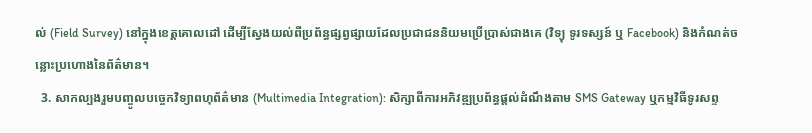ល់ (Field Survey) នៅក្នុងខេត្តគោលដៅ ដើម្បីស្វែងយល់ពីប្រព័ន្ធផ្សព្វផ្សាយដែលប្រជាជននិយមប្រើប្រាស់ជាងគេ (វិទ្យុ ទូរទស្សន៍ ឬ Facebook) និងកំណត់ចន្លោះប្រហោងនៃព័ត៌មាន។
  3. សាកល្បងរួមបញ្ចូលបច្ចេកវិទ្យាពហុព័ត៌មាន (Multimedia Integration): សិក្សាពីការអភិវឌ្ឍប្រព័ន្ធផ្តល់ដំណឹងតាម SMS Gateway ឬកម្មវិធីទូរសព្ទ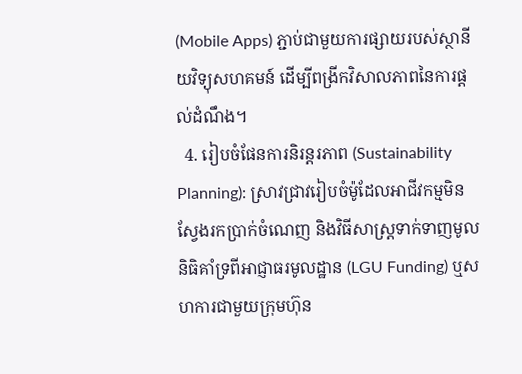(Mobile Apps) ភ្ជាប់ជាមួយការផ្សាយរបស់ស្ថានីយវិទ្យុសហគមន៍ ដើម្បីពង្រីកវិសាលភាពនៃការផ្តល់ដំណឹង។
  4. រៀបចំផែនការនិរន្តរភាព (Sustainability Planning): ស្រាវជ្រាវរៀបចំម៉ូដែលអាជីវកម្មមិនស្វែងរកប្រាក់ចំណេញ និងវិធីសាស្ត្រទាក់ទាញមូលនិធិគាំទ្រពីអាជ្ញាធរមូលដ្ឋាន (LGU Funding) ឬសហការជាមួយក្រុមហ៊ុន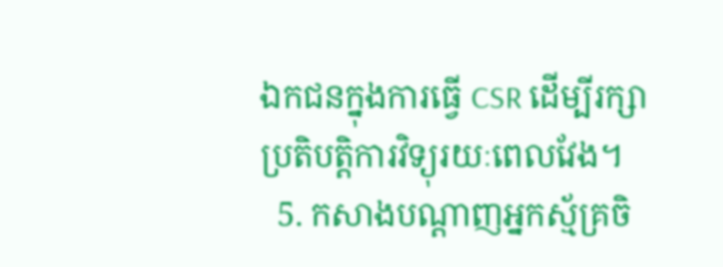ឯកជនក្នុងការធ្វើ CSR ដើម្បីរក្សាប្រតិបត្តិការវិទ្យុរយៈពេលវែង។
  5. កសាងបណ្តាញអ្នកស្ម័គ្រចិ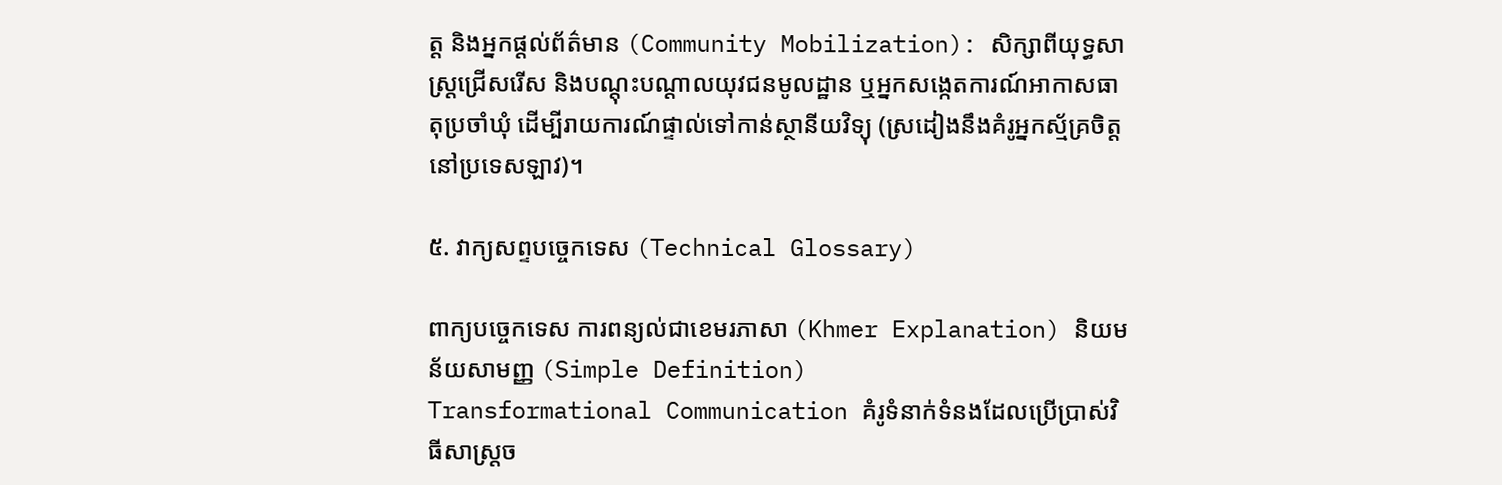ត្ត និងអ្នកផ្តល់ព័ត៌មាន (Community Mobilization): សិក្សាពីយុទ្ធសាស្ត្រជ្រើសរើស និងបណ្តុះបណ្តាលយុវជនមូលដ្ឋាន ឬអ្នកសង្កេតការណ៍អាកាសធាតុប្រចាំឃុំ ដើម្បីរាយការណ៍ផ្ទាល់ទៅកាន់ស្ថានីយវិទ្យុ (ស្រដៀងនឹងគំរូអ្នកស្ម័គ្រចិត្តនៅប្រទេសឡាវ)។

៥. វាក្យសព្ទបច្ចេកទេស (Technical Glossary)

ពាក្យបច្ចេកទេស ការពន្យល់ជាខេមរភាសា (Khmer Explanation) និយមន័យសាមញ្ញ (Simple Definition)
Transformational Communication គំរូទំនាក់ទំនងដែលប្រើប្រាស់វិធីសាស្ត្រច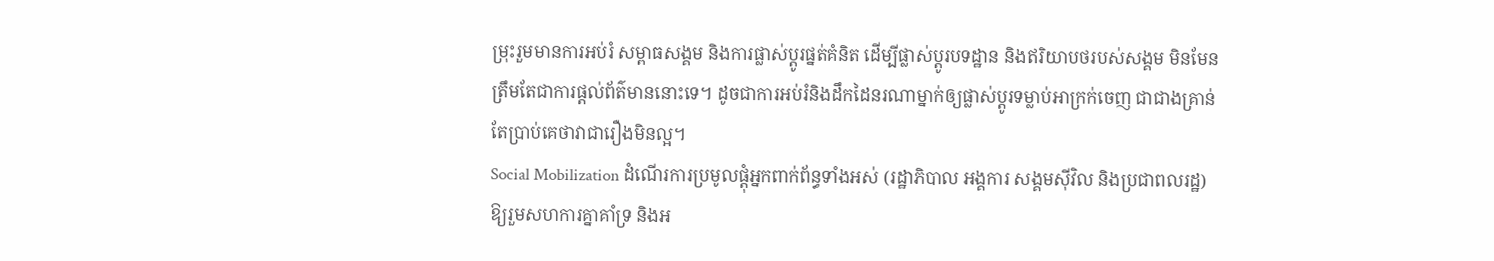ម្រុះរួមមានការអប់រំ សម្ពាធសង្គម និងការផ្លាស់ប្តូរផ្នត់គំនិត ដើម្បីផ្លាស់ប្តូរបទដ្ឋាន និងឥរិយាបថរបស់សង្គម មិនមែនត្រឹមតែជាការផ្តល់ព័ត៌មាននោះទេ។ ដូចជាការអប់រំនិងដឹកដៃនរណាម្នាក់ឲ្យផ្លាស់ប្តូរទម្លាប់អាក្រក់ចេញ ជាជាងគ្រាន់តែប្រាប់គេថាវាជារឿងមិនល្អ។
Social Mobilization ដំណើរការប្រមូលផ្តុំអ្នកពាក់ព័ន្ធទាំងអស់ (រដ្ឋាភិបាល អង្គការ សង្គមស៊ីវិល និងប្រជាពលរដ្ឋ) ឱ្យរួមសហការគ្នាគាំទ្រ និងអ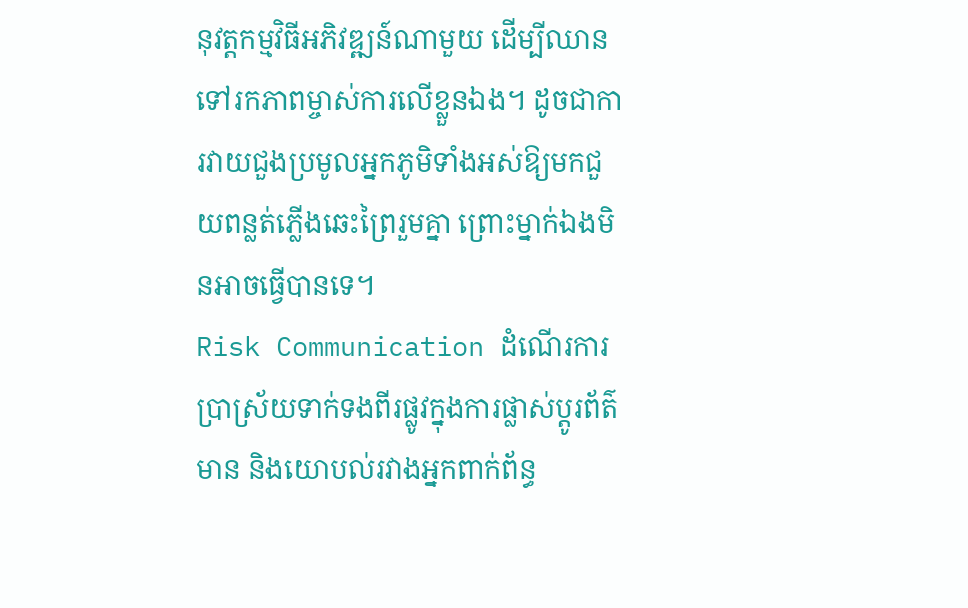នុវត្តកម្មវិធីអភិវឌ្ឍន៍ណាមួយ ដើម្បីឈានទៅរកភាពម្ចាស់ការលើខ្លួនឯង។ ដូចជាការវាយជួងប្រមូលអ្នកភូមិទាំងអស់ឱ្យមកជួយពន្លត់ភ្លើងឆេះព្រៃរួមគ្នា ព្រោះម្នាក់ឯងមិនអាចធ្វើបានទេ។
Risk Communication ដំណើរការប្រាស្រ័យទាក់ទងពីរផ្លូវក្នុងការផ្លាស់ប្តូរព័ត៌មាន និងយោបល់រវាងអ្នកពាក់ព័ន្ធ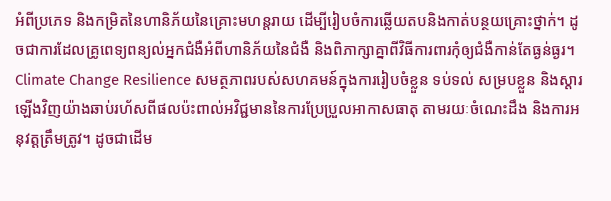អំពីប្រភេទ និងកម្រិតនៃហានិភ័យនៃគ្រោះមហន្តរាយ ដើម្បីរៀបចំការឆ្លើយតបនិងកាត់បន្ថយគ្រោះថ្នាក់។ ដូចជាការដែលគ្រូពេទ្យពន្យល់អ្នកជំងឺអំពីហានិភ័យនៃជំងឺ និងពិភាក្សាគ្នាពីវិធីការពារកុំឲ្យជំងឺកាន់តែធ្ងន់ធ្ងរ។
Climate Change Resilience សមត្ថភាពរបស់សហគមន៍ក្នុងការរៀបចំខ្លួន ទប់ទល់ សម្របខ្លួន និងស្តារឡើងវិញយ៉ាងឆាប់រហ័សពីផលប៉ះពាល់អវិជ្ជមាននៃការប្រែប្រួលអាកាសធាតុ តាមរយៈចំណេះដឹង និងការអនុវត្តត្រឹមត្រូវ។ ដូចជាដើម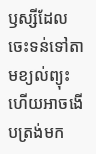ឫស្សីដែលចេះទន់ទៅតាមខ្យល់ព្យុះ ហើយអាចងើបត្រង់មក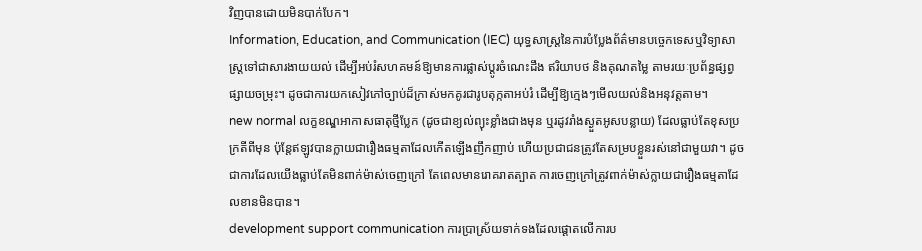វិញបានដោយមិនបាក់បែក។
Information, Education, and Communication (IEC) យុទ្ធសាស្ត្រនៃការបំប្លែងព័ត៌មានបច្ចេកទេសឬវិទ្យាសាស្ត្រទៅជាសារងាយយល់ ដើម្បីអប់រំសហគមន៍ឱ្យមានការផ្លាស់ប្តូរចំណេះដឹង ឥរិយាបថ និងគុណតម្លៃ តាមរយៈប្រព័ន្ធផ្សព្វផ្សាយចម្រុះ។ ដូចជាការយកសៀវភៅច្បាប់ដ៏ក្រាស់មកគូរជារូបតុក្កតាអប់រំ ដើម្បីឱ្យក្មេងៗមើលយល់និងអនុវត្តតាម។
new normal លក្ខខណ្ឌអាកាសធាតុថ្មីប្លែក (ដូចជាខ្យល់ព្យុះខ្លាំងជាងមុន ឬរដូវរាំងស្ងួតអូសបន្លាយ) ដែលធ្លាប់តែខុសប្រក្រតីពីមុន ប៉ុន្តែឥឡូវបានក្លាយជារឿងធម្មតាដែលកើតឡើងញឹកញាប់ ហើយប្រជាជនត្រូវតែសម្របខ្លួនរស់នៅជាមួយវា។ ដូចជាការដែលយើងធ្លាប់តែមិនពាក់ម៉ាស់ចេញក្រៅ តែពេលមានរោគរាតត្បាត ការចេញក្រៅត្រូវពាក់ម៉ាស់ក្លាយជារឿងធម្មតាដែលខានមិនបាន។
development support communication ការប្រាស្រ័យទាក់ទងដែលផ្តោតលើការប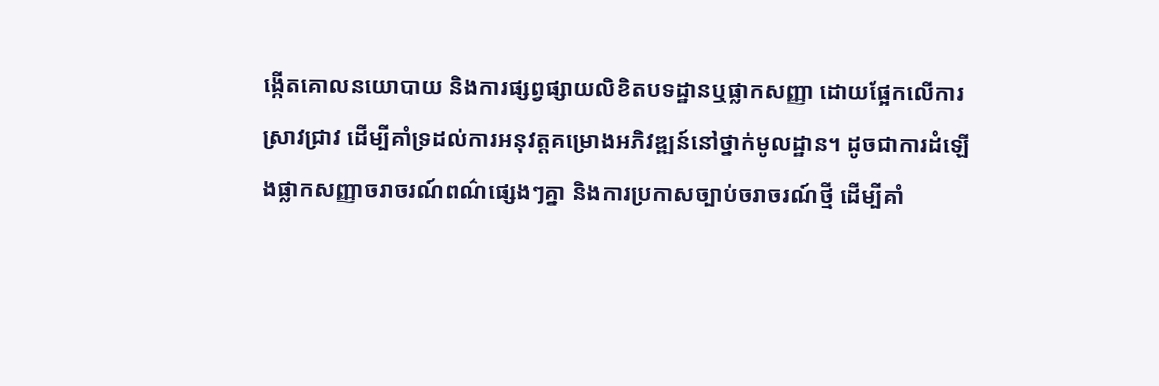ង្កើតគោលនយោបាយ និងការផ្សព្វផ្សាយលិខិតបទដ្ឋានឬផ្លាកសញ្ញា ដោយផ្អែកលើការស្រាវជ្រាវ ដើម្បីគាំទ្រដល់ការអនុវត្តគម្រោងអភិវឌ្ឍន៍នៅថ្នាក់មូលដ្ឋាន។ ដូចជាការដំឡើងផ្លាកសញ្ញាចរាចរណ៍ពណ៌ផ្សេងៗគ្នា និងការប្រកាសច្បាប់ចរាចរណ៍ថ្មី ដើម្បីគាំ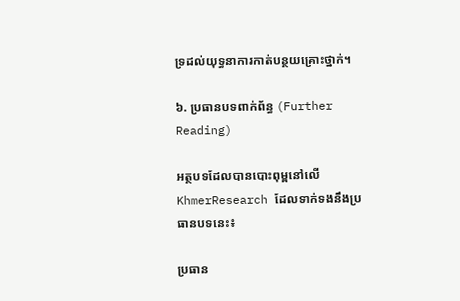ទ្រដល់យុទ្ធនាការកាត់បន្ថយគ្រោះថ្នាក់។

៦. ប្រធានបទពាក់ព័ន្ធ (Further Reading)

អត្ថបទដែលបានបោះពុម្ពនៅលើ KhmerResearch ដែលទាក់ទងនឹងប្រធានបទនេះ៖

ប្រធាន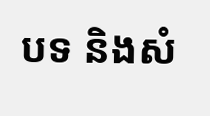បទ និងសំ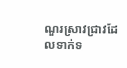ណួរស្រាវជ្រាវដែលទាក់ទ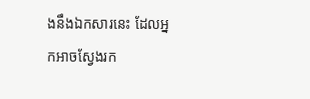ងនឹងឯកសារនេះ ដែលអ្នកអាចស្វែងរក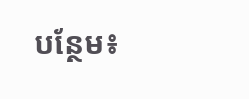បន្ថែម៖